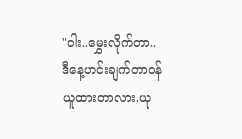"ဝါး..မွှေးလိုက်တာ..ဒီနေ့ဟင်းချက်တာဝန်ယူထားတာလား.ယု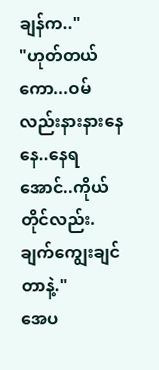ချန်က.."
"ဟုတ်တယ်ကော...ဝမ်လည်းနားနားနေနေ..နေရအောင်..ကိုယ်တိုင်လည်း.ချက်ကျွေးချင်တာနဲ့."
အေပ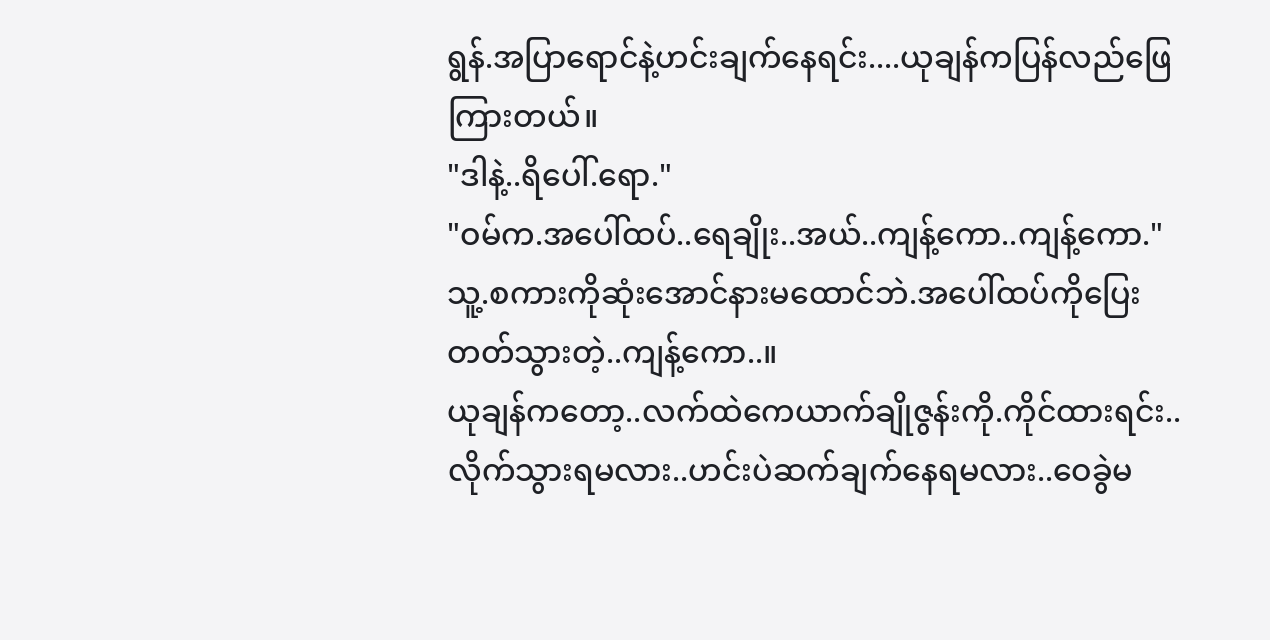ရွန်.အပြာရောင်နဲ့ဟင်းချက်နေရင်း....ယုချန်ကပြန်လည်ဖြေကြားတယ်။
"ဒါနဲ့..ရိပေါ်.ရော."
"ဝမ်က.အပေါ်ထပ်..ရေချိုး..အယ်..ကျန့်ကော..ကျန့်ကော."
သူ့.စကားကိုဆုံးအောင်နားမထောင်ဘဲ.အပေါ်ထပ်ကိုပြေးတတ်သွားတဲ့..ကျန့်ကော..။
ယုချန်ကတော့..လက်ထဲကေယာက်ချိုဇွန်းကို.ကိုင်ထားရင်း..လိုက်သွားရမလား..ဟင်းပဲဆက်ချက်နေရမလား..ဝေခွဲမ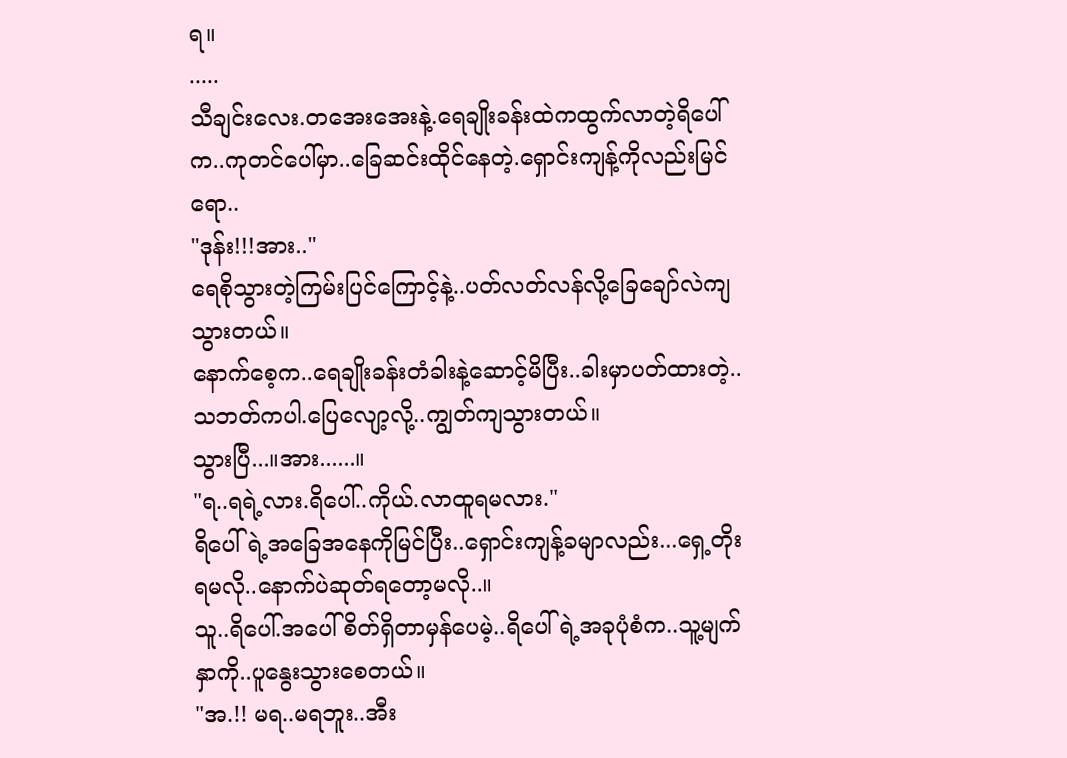ရ။
.....
သီချင်းလေး.တအေးအေးနဲ့.ရေချိုးခန်းထဲကထွက်လာတဲ့ရိပေါ်က..ကုတင်ပေါ်မှာ..ခြေဆင်းထိုင်နေတဲ့.ရှောင်းကျန့်ကိုလည်းမြင်ရော..
"ဒုန်း!!!အား.."
ရေစိုသွားတဲ့ကြမ်းပြင်ကြောင့်နဲ့..ပတ်လတ်လန်လို့ခြေချော်လဲကျသွားတယ်။
နောက်စေ့က..ရေချိုးခန်းတံခါးနဲ့ဆောင့်မိပြီး..ခါးမှာပတ်ထားတဲ့..သဘတ်ကပါ.ပြေလျော့လို့..ကျွတ်ကျသွားတယ်။
သွားပြီ...။အား......။
"ရ..ရရဲ့လား.ရိပေါ်..ကိုယ်.လာထူရမလား."
ရိပေါ်ရဲ့အခြေအနေကိုမြင်ပြီး..ရှောင်းကျန့်ခမျာလည်း...ရှေ့တိုးရမလို..နောက်ပဲဆုတ်ရတော့မလို..။
သူ..ရိပေါ်.အပေါ်စိတ်ရှိတာမှန်ပေမဲ့..ရိပေါ်ရဲ့အခုပုံစံက..သူ့မျက်နှာကို..ပူနွေးသွားစေတယ်။
"အ.!! မရ..မရဘူး..အီး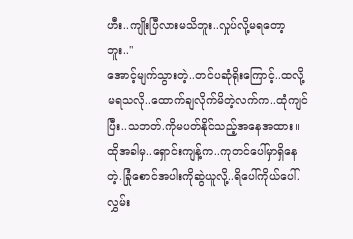ဟီး..ကျိုးပြီလားမသိဘူး..လှုပ်လို့မရတော့ဘူး.."
အောင့်မျက်သွားတဲ့..တင်ပဆုံရိုးကြောင့်..ထလို့မရသလို..ထောက်ချလိုက်မိတဲ့လက်က..ထုံကျင်ပြီး..သဘတ်.ကိုမပတ်နိုင်သည့်အနေအထား။
ထိုအခါမှ..ရှောင်းကျန့်က..ကုတင်ပေါ်မှာရှိနေတဲ့.ခြုံစောင်အပါးကိုဆွဲယူလို့..ရိပေါ်ကိုယ်ပေါ်.လွှမ်း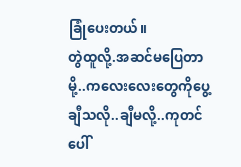ခြုံပေးတယ်။
တွဲထူလို့.အဆင်မပြေတာမို့..ကလေးလေးတွေကိုပွေ့ချီသလို..ချီမလို့..ကုတင်ပေါ်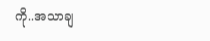ကို..အသာချ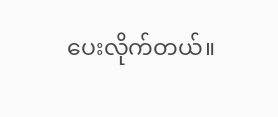ပေးလိုက်တယ်။